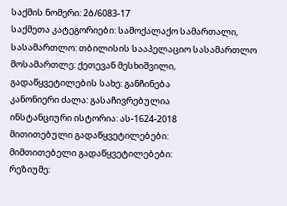საქმის ნომერი: 2ბ/6083-17
საქმეთა კატეგორიები: სამოქალაქო სამართალი,
სასამართლო: თბილისის სააპელაციო სასამართლო
მოსამართლე: ქეთევან მესხიშვილი,
გადაწყვეტილების სახე: განჩინება
კანონიერი ძალა: გასაჩივრებულია
ინსტანციური ისტორია: ას-1624-2018
მითითებული გადაწყვეტილებები:
მიმთითებელი გადაწყვეტილებები:
რეზიუმე: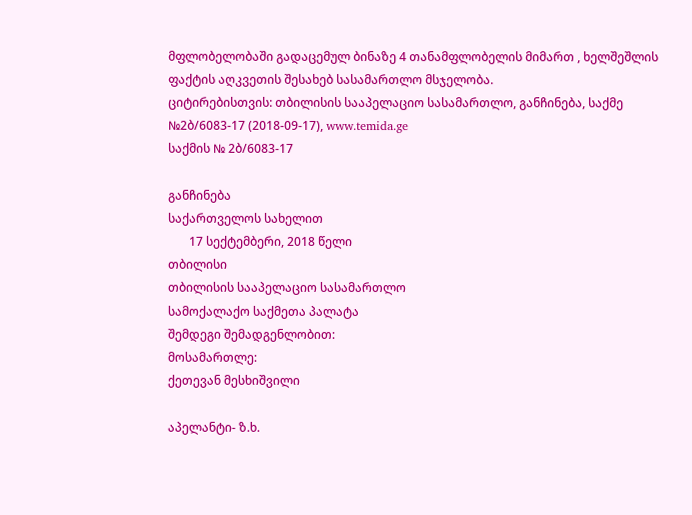მფლობელობაში გადაცემულ ბინაზე 4 თანამფლობელის მიმართ , ხელშეშლის ფაქტის აღკვეთის შესახებ სასამართლო მსჯელობა.
ციტირებისთვის: თბილისის სააპელაციო სასამართლო, განჩინება, საქმე №2ბ/6083-17 (2018-09-17), www.temida.ge
საქმის № 2ბ/6083-17

განჩინება
საქართველოს სახელით
       17 სექტემბერი, 2018 წელი
თბილისი
თბილისის სააპელაციო სასამართლო
სამოქალაქო საქმეთა პალატა
შემდეგი შემადგენლობით:
მოსამართლე:
ქეთევან მესხიშვილი

აპელანტი- ზ.ხ.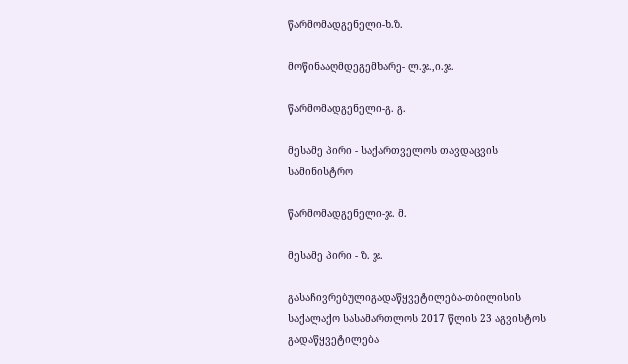წარმომადგენელი-ხ.ზ.

მოწინააღმდეგემხარე- ლ.ჯ.,ი.ჯ.

წარმომადგენელი-გ. გ.

მესამე პირი - საქართველოს თავდაცვის სამინისტრო

წარმომადგენელი-ჯ. მ.

მესამე პირი - ზ. ჯ.

გასაჩივრებულიგადაწყვეტილება-თბილისის საქალაქო სასამართლოს 2017 წლის 23 აგვისტოს გადაწყვეტილება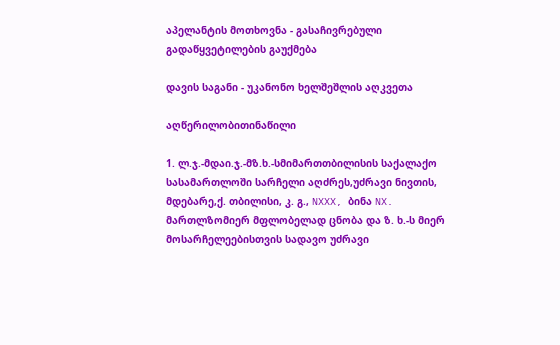აპელანტის მოთხოვნა - გასაჩივრებული გადაწყვეტილების გაუქმება

დავის საგანი - უკანონო ხელშეშლის აღკვეთა

აღწერილობითინაწილი

1. ლ.ჯ.-მდაი.ჯ.-მზ.ხ.-სმიმართთბილისის საქალაქო სასამართლოში სარჩელი აღძრეს,უძრავი ნივთის, მდებარე,ქ. თბილისი, კ. გ., NXXX, ბინა NX. მართლზომიერ მფლობელად ცნობა და ზ. ხ.-ს მიერ მოსარჩელეებისთვის სადავო უძრავი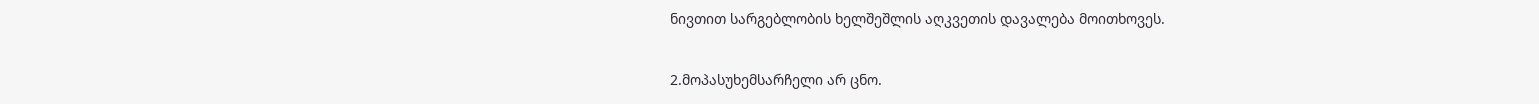ნივთით სარგებლობის ხელშეშლის აღკვეთის დავალება მოითხოვეს.

2.მოპასუხემსარჩელი არ ცნო.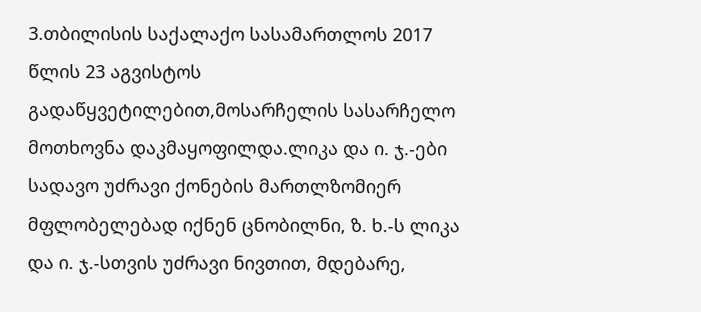3.თბილისის საქალაქო სასამართლოს 2017 წლის 23 აგვისტოს გადაწყვეტილებით,მოსარჩელის სასარჩელო მოთხოვნა დაკმაყოფილდა.ლიკა და ი. ჯ.-ები სადავო უძრავი ქონების მართლზომიერ მფლობელებად იქნენ ცნობილნი, ზ. ხ.-ს ლიკა და ი. ჯ.-სთვის უძრავი ნივთით, მდებარე,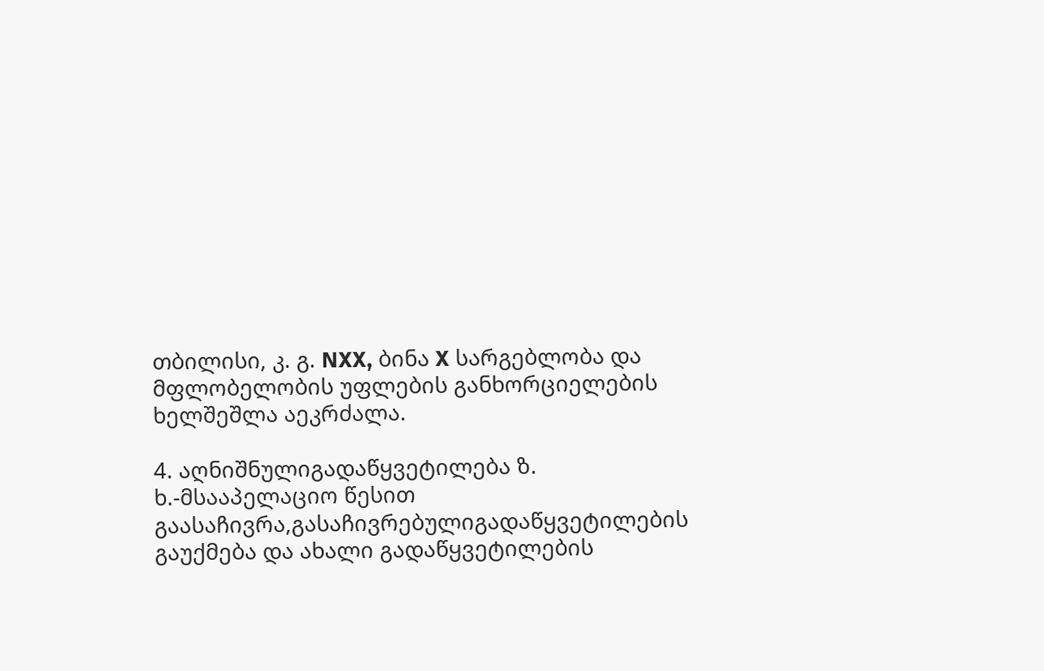თბილისი, კ. გ. NXX, ბინა X სარგებლობა და მფლობელობის უფლების განხორციელების ხელშეშლა აეკრძალა.

4. აღნიშნულიგადაწყვეტილება ზ. ხ.-მსააპელაციო წესით გაასაჩივრა,გასაჩივრებულიგადაწყვეტილების გაუქმება და ახალი გადაწყვეტილების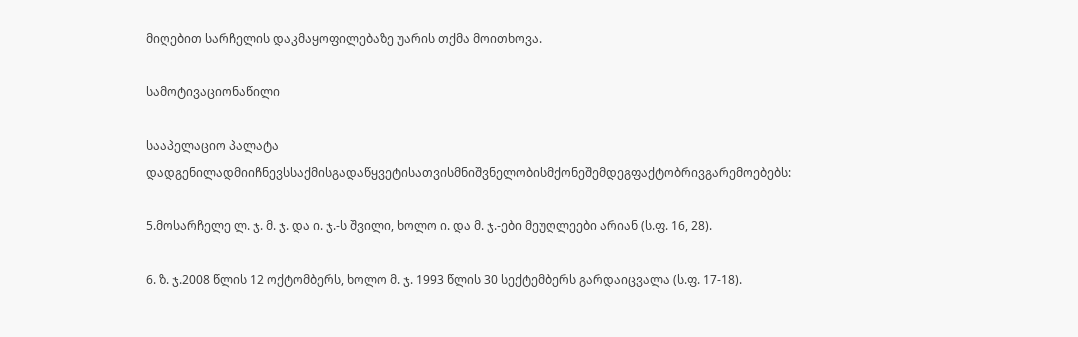მიღებით სარჩელის დაკმაყოფილებაზე უარის თქმა მოითხოვა.

სამოტივაციონაწილი

სააპელაციო პალატა დადგენილადმიიჩნევსსაქმისგადაწყვეტისათვისმნიშვნელობისმქონეშემდეგფაქტობრივგარემოებებს:

5.მოსარჩელე ლ. ჯ. მ. ჯ. და ი. ჯ.-ს შვილი, ხოლო ი. და მ. ჯ.-ები მეუღლეები არიან (ს.ფ. 16, 28).

6. ზ. ჯ.2008 წლის 12 ოქტომბერს, ხოლო მ. ჯ. 1993 წლის 30 სექტემბერს გარდაიცვალა (ს.ფ. 17-18).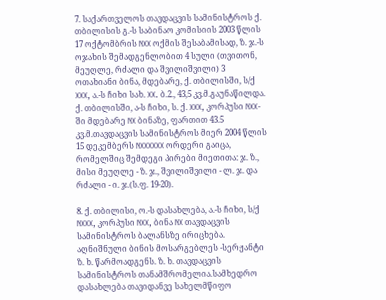7. საქართველოს თავდაცვის სამინისტროს ქ. თბილისის გ.-ს საბინაო კომისიის 2003 წლის 17 ოქტომბრის NXX ოქმის შესაბამისად, ზ. ჯ.-ს ოჯახის შემადგენლობით 4 სული (თვითონ, მეუღლე, რძალი და შვილიშვილი) 3 ოთახიანი ბინა, მდებარე, ქ. თბილისში, ს/ქ XXX, ა.-ს ჩიხი სახ. XX. ბ.2., 43,5 კვ.მ.გაუნაწილდა. ქ. თბილისში, ა-ს ჩიხი, ს. ქ. XXX, კორპუსი NXX-ში მდებარე NX ბინაზე, ფართით 43.5 კვ.მ.თავდაცვის სამინისტროს მიერ 2004 წლის 15 დეკემბერს NXXXXXX ორდერი გაიცა, რომელშიც შემდეგი პირები მიეთითა: ჯ. ზ., მისი მეუღლე - ზ. ჯ., შვილიშვილი - ლ. ჯ. და რძალი - ი. ჯ.(ს.ფ. 19-20).

8. ქ. თბილისი, ო.-ს დასახლება, ა.-ს ჩიხი, ს/ქ NXXX, კორპუსი NXX, ბინა NX თავდაცვის სამინისტროს ბალანსზე ირიცხება. აღნიშნული ბინის მოსარგებლეს -სერჟანტი ზ. ხ. წარმოადგენს. ზ. ხ. თავდაცვის სამინისტროს თანამშრომელია.სამხედრო დასახლება თავიდანვე სახელმწიფო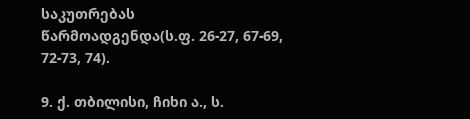საკუთრებას წარმოადგენდა(ს.ფ. 26-27, 67-69, 72-73, 74).

9. ქ. თბილისი, ჩიხი ა., ს.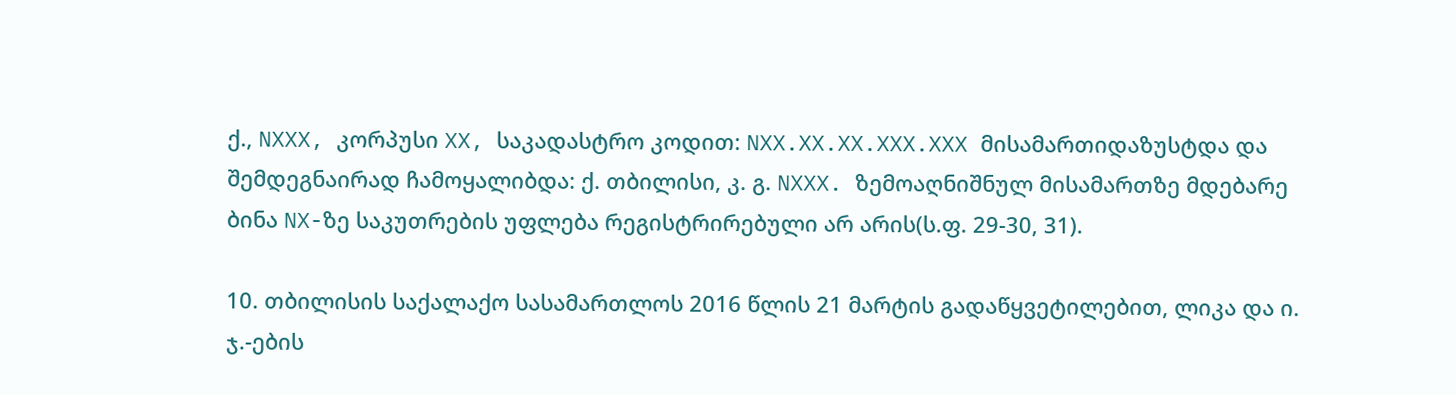ქ., NXXX, კორპუსი XX, საკადასტრო კოდით: NXX.XX.XX.XXX.XXX მისამართიდაზუსტდა და შემდეგნაირად ჩამოყალიბდა: ქ. თბილისი, კ. გ. NXXX. ზემოაღნიშნულ მისამართზე მდებარე ბინა NX-ზე საკუთრების უფლება რეგისტრირებული არ არის(ს.ფ. 29-30, 31).

10. თბილისის საქალაქო სასამართლოს 2016 წლის 21 მარტის გადაწყვეტილებით, ლიკა და ი. ჯ.-ების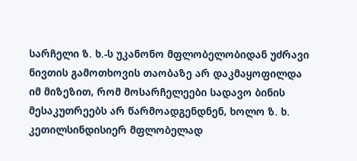სარჩელი ზ. ხ.-ს უკანონო მფლობელობიდან უძრავი ნივთის გამოთხოვის თაობაზე არ დაკმაყოფილდა იმ მიზეზით, რომ მოსარჩელეები სადავო ბინის მესაკუთრეებს არ წარმოადგენდნენ, ხოლო ზ. ხ. კეთილსინდისიერ მფლობელად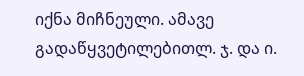იქნა მიჩნეული. ამავე გადაწყვეტილებითლ. ჯ. და ი.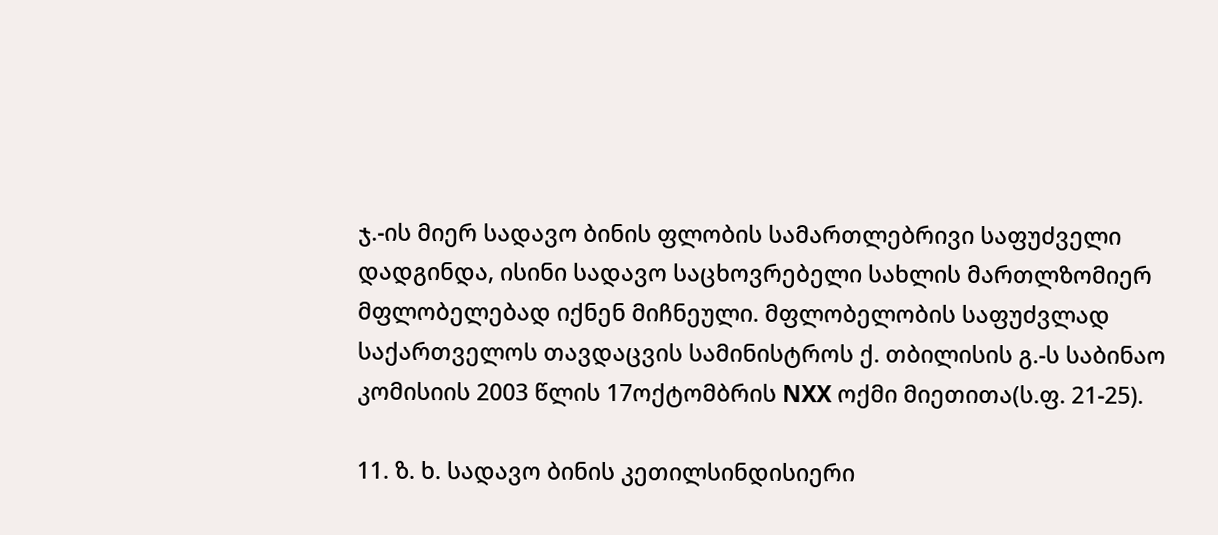ჯ.-ის მიერ სადავო ბინის ფლობის სამართლებრივი საფუძველი დადგინდა, ისინი სადავო საცხოვრებელი სახლის მართლზომიერ მფლობელებად იქნენ მიჩნეული. მფლობელობის საფუძვლად საქართველოს თავდაცვის სამინისტროს ქ. თბილისის გ.-ს საბინაო კომისიის 2003 წლის 17ოქტომბრის NXX ოქმი მიეთითა(ს.ფ. 21-25).

11. ზ. ხ. სადავო ბინის კეთილსინდისიერი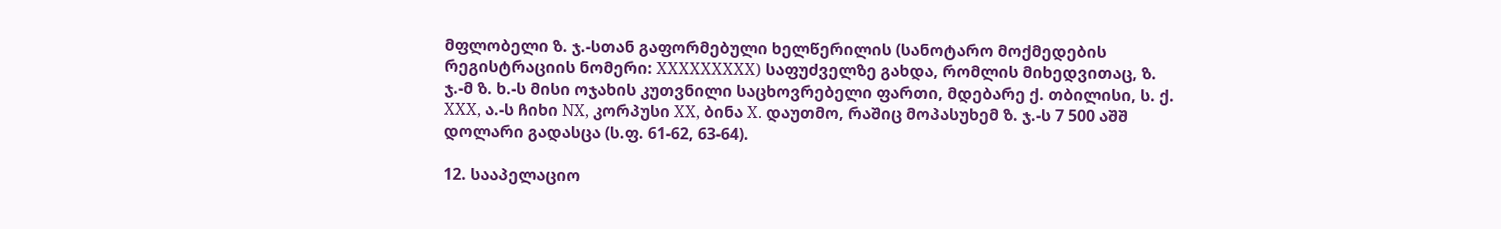მფლობელი ზ. ჯ.-სთან გაფორმებული ხელწერილის (სანოტარო მოქმედების რეგისტრაციის ნომერი: XXXXXXXXX) საფუძველზე გახდა, რომლის მიხედვითაც, ზ. ჯ.-მ ზ. ხ.-ს მისი ოჯახის კუთვნილი საცხოვრებელი ფართი, მდებარე ქ. თბილისი, ს. ქ. XXX, ა.-ს ჩიხი NX, კორპუსი XX, ბინა X. დაუთმო, რაშიც მოპასუხემ ზ. ჯ.-ს 7 500 აშშ დოლარი გადასცა (ს.ფ. 61-62, 63-64).

12. სააპელაციო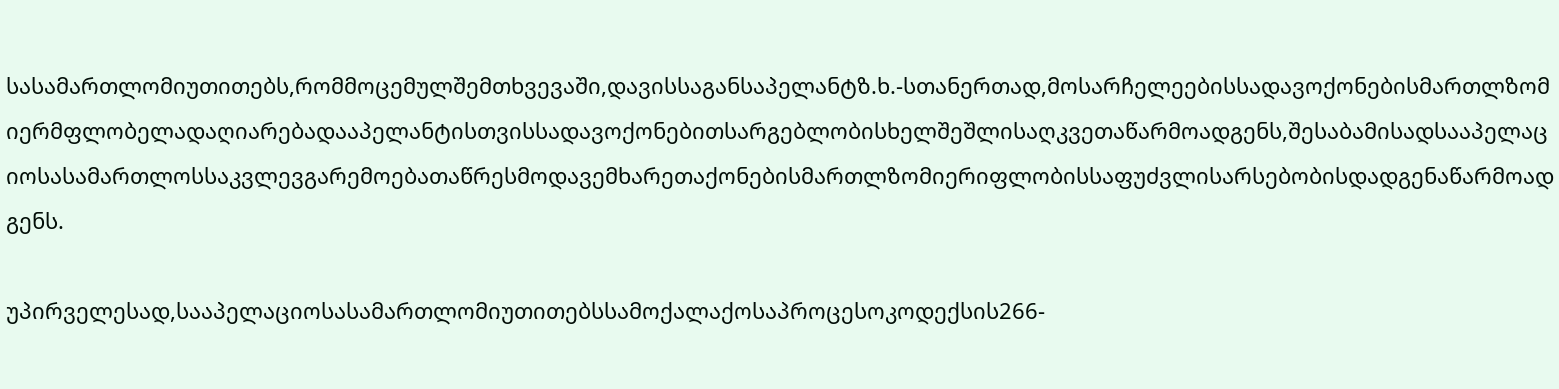სასამართლომიუთითებს,რომმოცემულშემთხვევაში,დავისსაგანსაპელანტზ.ხ.-სთანერთად,მოსარჩელეებისსადავოქონებისმართლზომიერმფლობელადაღიარებადააპელანტისთვისსადავოქონებითსარგებლობისხელშეშლისაღკვეთაწარმოადგენს,შესაბამისადსააპელაციოსასამართლოსსაკვლევგარემოებათაწრესმოდავემხარეთაქონებისმართლზომიერიფლობისსაფუძვლისარსებობისდადგენაწარმოადგენს.

უპირველესად,სააპელაციოსასამართლომიუთითებსსამოქალაქოსაპროცესოკოდექსის266-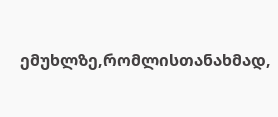ემუხლზე,რომლისთანახმად,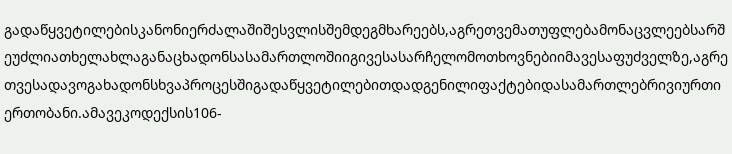გადაწყვეტილებისკანონიერძალაშიშესვლისშემდეგმხარეებს,აგრეთვემათუფლებამონაცვლეებსარშეუძლიათხელახლაგანაცხადონსასამართლოშიიგივესასარჩელომოთხოვნებიიმავესაფუძველზე,აგრეთვესადავოგახადონსხვაპროცესშიგადაწყვეტილებითდადგენილიფაქტებიდასამართლებრივიურთიერთობანი.ამავეკოდექსის106-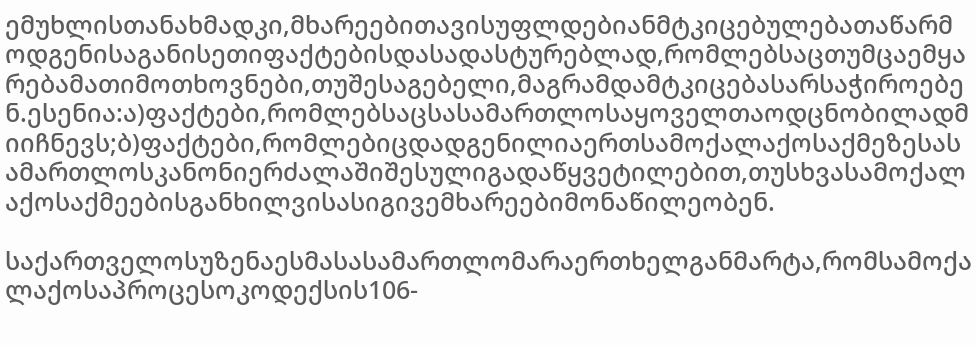ემუხლისთანახმადკი,მხარეებითავისუფლდებიანმტკიცებულებათაწარმოდგენისაგანისეთიფაქტებისდასადასტურებლად,რომლებსაცთუმცაემყარებამათიმოთხოვნები,თუშესაგებელი,მაგრამდამტკიცებასარსაჭიროებენ.ესენია:ა)ფაქტები,რომლებსაცსასამართლოსაყოველთაოდცნობილადმიიჩნევს;ბ)ფაქტები,რომლებიცდადგენილიაერთსამოქალაქოსაქმეზესასამართლოსკანონიერძალაშიშესულიგადაწყვეტილებით,თუსხვასამოქალაქოსაქმეებისგანხილვისასიგივემხარეებიმონაწილეობენ.

საქართველოსუზენაესმასასამართლომარაერთხელგანმარტა,რომსამოქალაქოსაპროცესოკოდექსის106-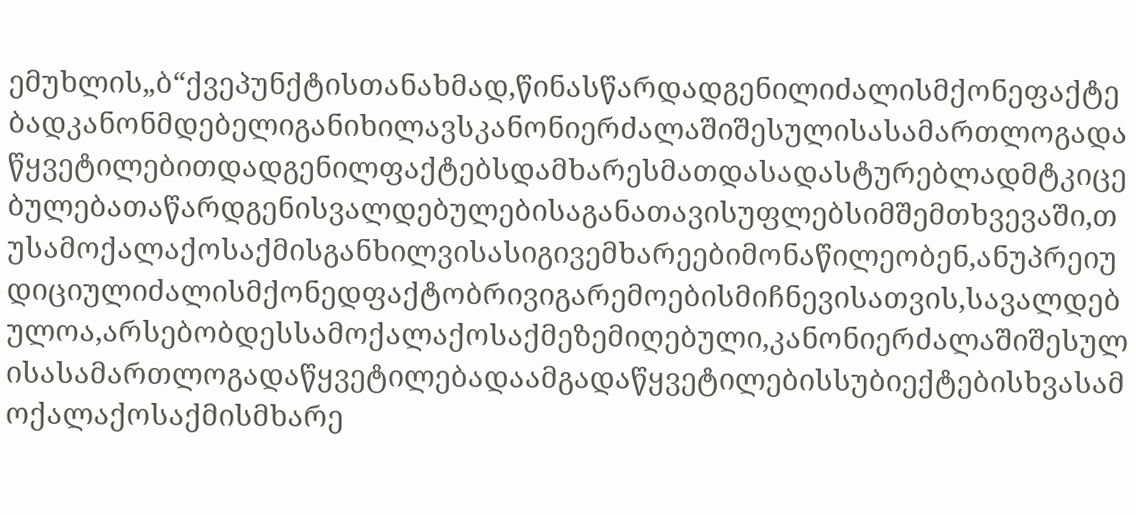ემუხლის„ბ“ქვეპუნქტისთანახმად,წინასწარდადგენილიძალისმქონეფაქტებადკანონმდებელიგანიხილავსკანონიერძალაშიშესულისასამართლოგადაწყვეტილებითდადგენილფაქტებსდამხარესმათდასადასტურებლადმტკიცებულებათაწარდგენისვალდებულებისაგანათავისუფლებსიმშემთხვევაში,თუსამოქალაქოსაქმისგანხილვისასიგივემხარეებიმონაწილეობენ,ანუპრეიუდიციულიძალისმქონედფაქტობრივიგარემოებისმიჩნევისათვის,სავალდებულოა,არსებობდესსამოქალაქოსაქმეზემიღებული,კანონიერძალაშიშესულისასამართლოგადაწყვეტილებადაამგადაწყვეტილებისსუბიექტებისხვასამოქალაქოსაქმისმხარე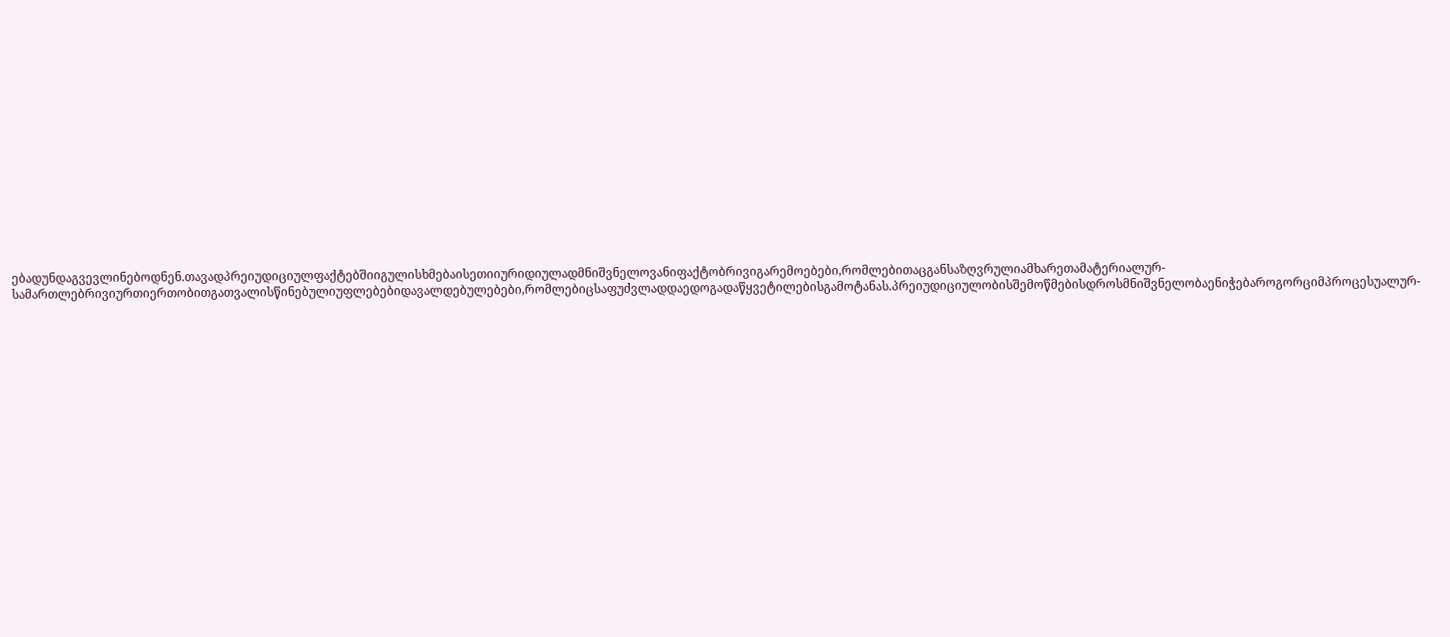ებადუნდაგვევლინებოდნენ.თავადპრეიუდიციულფაქტებშიიგულისხმებაისეთიიურიდიულადმნიშვნელოვანიფაქტობრივიგარემოებები,რომლებითაცგანსაზღვრულიამხარეთამატერიალურ-სამართლებრივიურთიერთობითგათვალისწინებულიუფლებებიდავალდებულებები,რომლებიცსაფუძვლადდაედოგადაწყვეტილებისგამოტანას.პრეიუდიციულობისშემოწმებისდროსმნიშვნელობაენიჭებაროგორციმპროცესუალურ-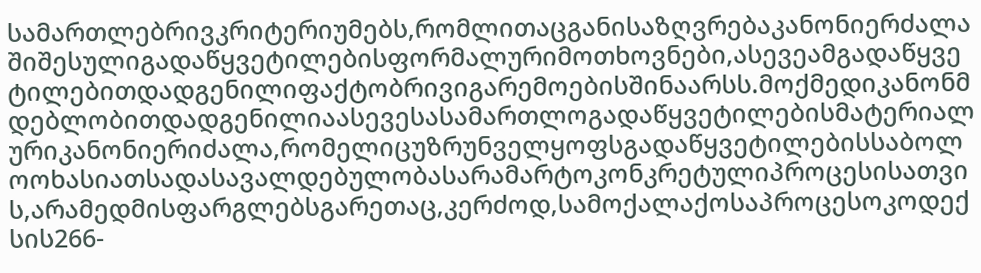სამართლებრივკრიტერიუმებს,რომლითაცგანისაზღვრებაკანონიერძალაშიშესულიგადაწყვეტილებისფორმალურიმოთხოვნები,ასევეამგადაწყვეტილებითდადგენილიფაქტობრივიგარემოებისშინაარსს.მოქმედიკანონმდებლობითდადგენილიაასევესასამართლოგადაწყვეტილებისმატერიალურიკანონიერიძალა,რომელიცუზრუნველყოფსგადაწყვეტილებისსაბოლოოხასიათსადასავალდებულობასარამარტოკონკრეტულიპროცესისათვის,არამედმისფარგლებსგარეთაც,კერძოდ,სამოქალაქოსაპროცესოკოდექსის266-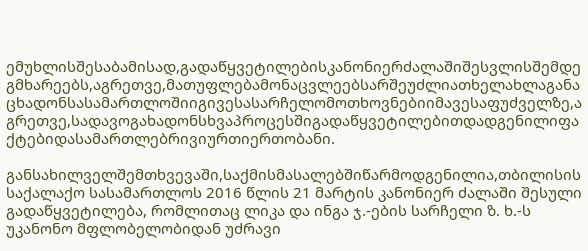ემუხლისშესაბამისად,გადაწყვეტილებისკანონიერძალაშიშესვლისშემდეგმხარეებს,აგრეთვე,მათუფლებამონაცვლეებსარშეუძლიათხელახლაგანაცხადონსასამართლოშიიგივესასარჩელომოთხოვნებიიმავესაფუძველზე,აგრეთვე,სადავოგახადონსხვაპროცესშიგადაწყვეტილებითდადგენილიფაქტებიდასამართლებრივიურთიერთობანი.

განსახილველშემთხვევაში,საქმისმასალებშიწარმოდგენილია,თბილისის საქალაქო სასამართლოს 2016 წლის 21 მარტის კანონიერ ძალაში შესული გადაწყვეტილება, რომლითაც ლიკა და ინგა ჯ.-ების სარჩელი ზ. ხ.-ს უკანონო მფლობელობიდან უძრავი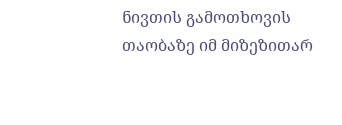ნივთის გამოთხოვის თაობაზე იმ მიზეზითარ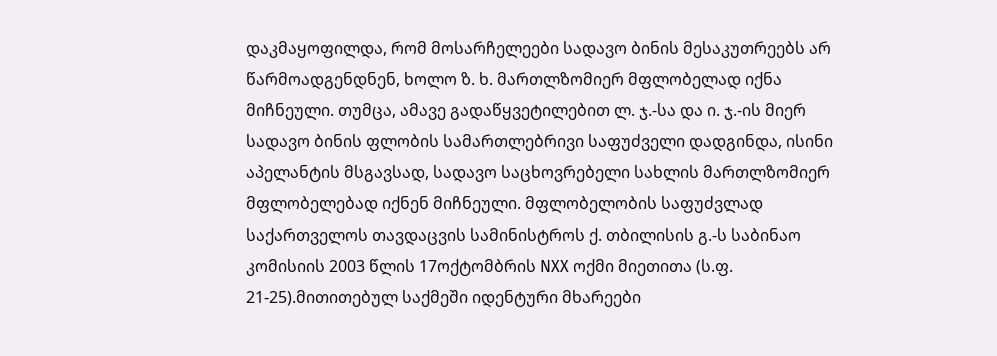დაკმაყოფილდა, რომ მოსარჩელეები სადავო ბინის მესაკუთრეებს არ წარმოადგენდნენ, ხოლო ზ. ხ. მართლზომიერ მფლობელად იქნა მიჩნეული. თუმცა, ამავე გადაწყვეტილებით ლ. ჯ.-სა და ი. ჯ.-ის მიერ სადავო ბინის ფლობის სამართლებრივი საფუძველი დადგინდა, ისინი აპელანტის მსგავსად, სადავო საცხოვრებელი სახლის მართლზომიერ მფლობელებად იქნენ მიჩნეული. მფლობელობის საფუძვლად საქართველოს თავდაცვის სამინისტროს ქ. თბილისის გ.-ს საბინაო კომისიის 2003 წლის 17ოქტომბრის NXX ოქმი მიეთითა (ს.ფ. 21-25).მითითებულ საქმეში იდენტური მხარეები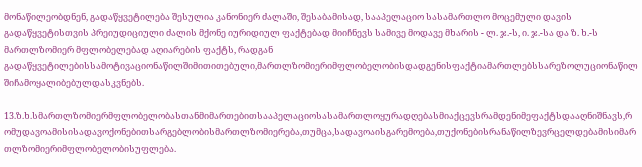მონაწილეობდნენ, გადაწყვეტილება შესულია კანონიერ ძალაში, შესაბამისად, სააპელაციო სასამართლო მოცემული დავის გადაწყვეტისთვის პრეიუდიციული ძალის მქონე იურიდიულ ფაქტებად მიიჩნევს სამივე მოდავე მხარის - ლ. ჯ.-ს, ი. ჯ.-სა და ზ. ხ.-ს მართლზომიერ მფლობელებად აღიარების ფაქტს, რადგან გადაწყვეტილებისსამოტივაციონაწილშიმითითებული,მართლზომიერიმფლობელობისდადგენისფაქტიამართლებსსარეზოლუციონაწილშიჩამოყალიბებულდასკვნებს.

13.ზ.ხ.სმართლზომიერმფლობელობასთანმიმართებითსააპელაციოსასამართლოყურადღებასმიაქცევსრამდენიმეფაქტსდააღნიშნავს,რომუდავოამისისადავოქონებითსარგებლობისმართლზომიერება,თუმცა,სადავოაისგარემოება,თუქონებისრანაწილზევრცელდებამისიმართლზომიერიმფლობელობისუფლება.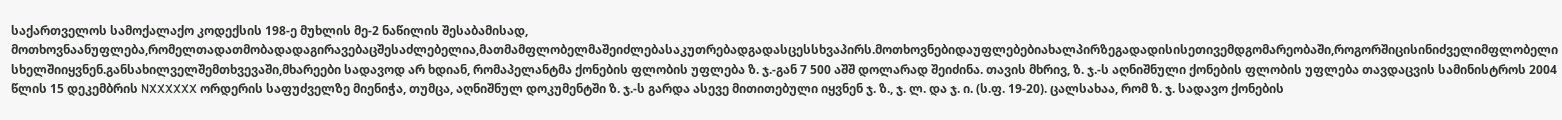საქართველოს სამოქალაქო კოდექსის 198-ე მუხლის მე-2 ნაწილის შესაბამისად, მოთხოვნაანუფლება,რომელთადათმობადადაგირავებაცშესაძლებელია,მათმამფლობელმაშეიძლებასაკუთრებადგადასცესსხვაპირს.მოთხოვნებიდაუფლებებიახალპირზეგადადისისეთივემდგომარეობაში,როგორშიცისინიძველიმფლობელისხელშიიყვნენ.განსახილველშემთხვევაში,მხარეები სადავოდ არ ხდიან, რომაპელანტმა ქონების ფლობის უფლება ზ. ჯ.-გან 7 500 აშშ დოლარად შეიძინა. თავის მხრივ, ზ. ჯ.-ს აღნიშნული ქონების ფლობის უფლება თავდაცვის სამინისტროს 2004 წლის 15 დეკემბრის NXXXXXX ორდერის საფუძველზე მიენიჭა, თუმცა, აღნიშნულ დოკუმენტში ზ. ჯ.-ს გარდა ასევე მითითებული იყვნენ ჯ. ზ., ჯ. ლ. და ჯ. ი. (ს.ფ. 19-20). ცალსახაა, რომ ზ. ჯ. სადავო ქონების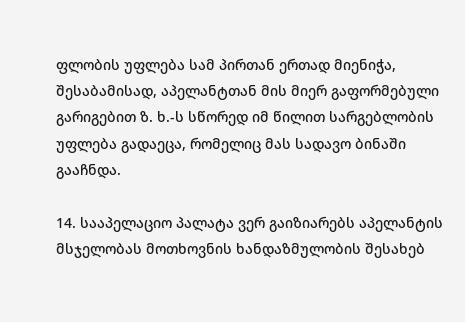ფლობის უფლება სამ პირთან ერთად მიენიჭა, შესაბამისად, აპელანტთან მის მიერ გაფორმებული გარიგებით ზ. ხ.-ს სწორედ იმ წილით სარგებლობის უფლება გადაეცა, რომელიც მას სადავო ბინაში გააჩნდა.

14. სააპელაციო პალატა ვერ გაიზიარებს აპელანტის მსჯელობას მოთხოვნის ხანდაზმულობის შესახებ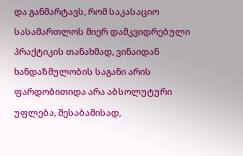და განმარტავს, რომ საკასაციო სასამართლოს მიერ დამკვიდრებული პრაქტიკის თანახმად, ვინაიდან ხანდაზმულობის საგანი არის ფარდობითიდა არა აბსოლუტური უფლება, შესაბამისად,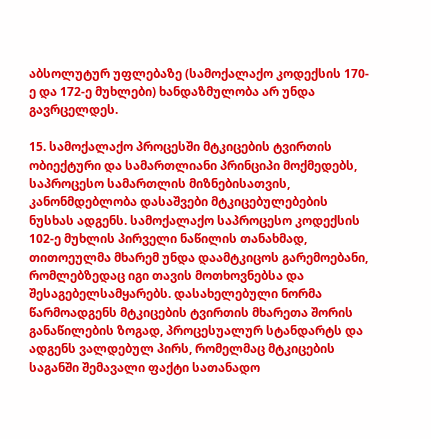აბსოლუტურ უფლებაზე (სამოქალაქო კოდექსის 170-ე და 172-ე მუხლები) ხანდაზმულობა არ უნდა გავრცელდეს.

15. სამოქალაქო პროცესში მტკიცების ტვირთის ობიექტური და სამართლიანი პრინციპი მოქმედებს, საპროცესო სამართლის მიზნებისათვის, კანონმდებლობა დასაშვები მტკიცებულებების ნუსხას ადგენს. სამოქალაქო საპროცესო კოდექსის 102-ე მუხლის პირველი ნაწილის თანახმად, თითოეულმა მხარემ უნდა დაამტკიცოს გარემოებანი, რომლებზედაც იგი თავის მოთხოვნებსა და შესაგებელსამყარებს. დასახელებული ნორმა წარმოადგენს მტკიცების ტვირთის მხარეთა შორის განაწილების ზოგად, პროცესუალურ სტანდარტს და ადგენს ვალდებულ პირს, რომელმაც მტკიცების საგანში შემავალი ფაქტი სათანადო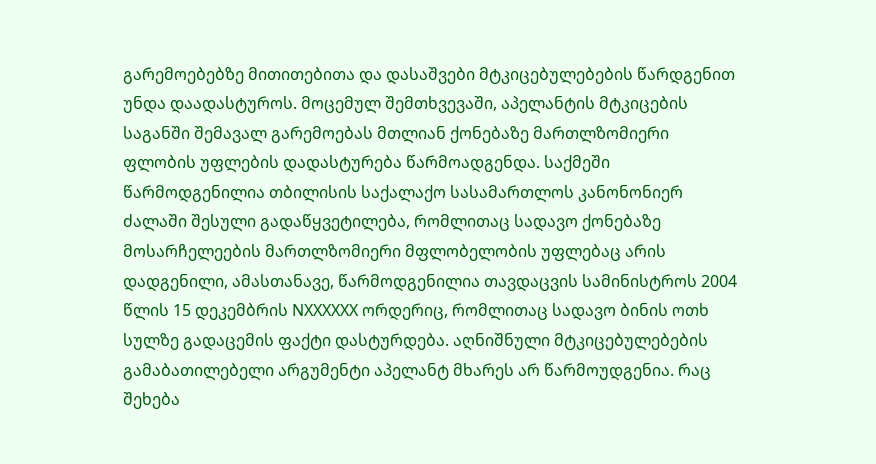გარემოებებზე მითითებითა და დასაშვები მტკიცებულებების წარდგენით უნდა დაადასტუროს. მოცემულ შემთხვევაში, აპელანტის მტკიცების საგანში შემავალ გარემოებას მთლიან ქონებაზე მართლზომიერი ფლობის უფლების დადასტურება წარმოადგენდა. საქმეში წარმოდგენილია თბილისის საქალაქო სასამართლოს კანონონიერ ძალაში შესული გადაწყვეტილება, რომლითაც სადავო ქონებაზე მოსარჩელეების მართლზომიერი მფლობელობის უფლებაც არის დადგენილი, ამასთანავე, წარმოდგენილია თავდაცვის სამინისტროს 2004 წლის 15 დეკემბრის NXXXXXX ორდერიც, რომლითაც სადავო ბინის ოთხ სულზე გადაცემის ფაქტი დასტურდება. აღნიშნული მტკიცებულებების გამაბათილებელი არგუმენტი აპელანტ მხარეს არ წარმოუდგენია. რაც შეხება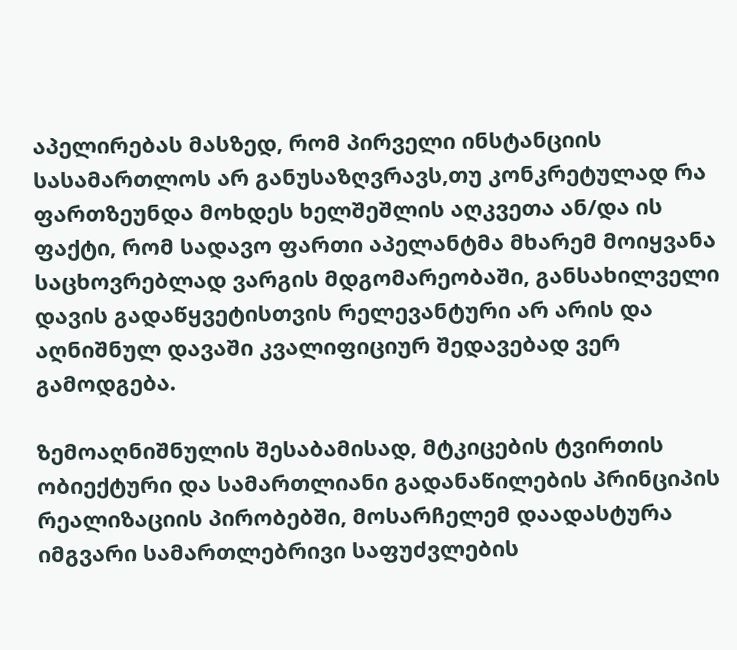აპელირებას მასზედ, რომ პირველი ინსტანციის სასამართლოს არ განუსაზღვრავს,თუ კონკრეტულად რა ფართზეუნდა მოხდეს ხელშეშლის აღკვეთა ან/და ის ფაქტი, რომ სადავო ფართი აპელანტმა მხარემ მოიყვანა საცხოვრებლად ვარგის მდგომარეობაში, განსახილველი დავის გადაწყვეტისთვის რელევანტური არ არის და აღნიშნულ დავაში კვალიფიციურ შედავებად ვერ გამოდგება.

ზემოაღნიშნულის შესაბამისად, მტკიცების ტვირთის ობიექტური და სამართლიანი გადანაწილების პრინციპის რეალიზაციის პირობებში, მოსარჩელემ დაადასტურა იმგვარი სამართლებრივი საფუძვლების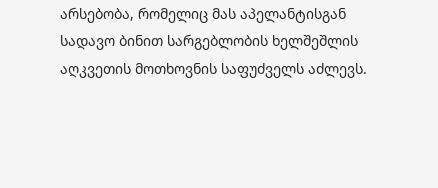არსებობა, რომელიც მას აპელანტისგან სადავო ბინით სარგებლობის ხელშეშლის აღკვეთის მოთხოვნის საფუძველს აძლევს.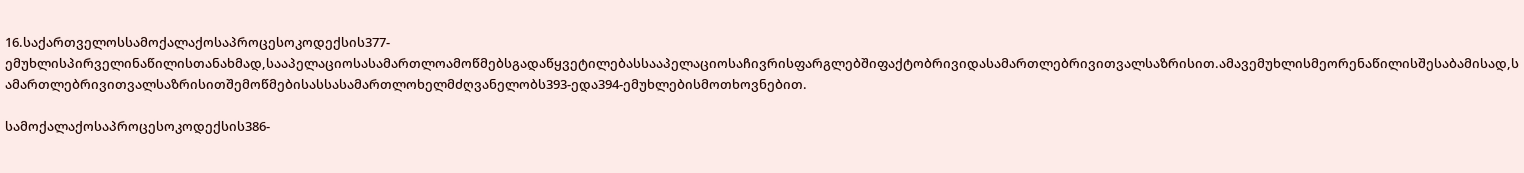16.საქართველოსსამოქალაქოსაპროცესოკოდექსის377-ემუხლისპირველინაწილისთანახმად,სააპელაციოსასამართლოამოწმებსგადაწყვეტილებასსააპელაციოსაჩივრისფარგლებშიფაქტობრივიდასამართლებრივითვალსაზრისით.ამავემუხლისმეორენაწილისშესაბამისად,სამართლებრივითვალსაზრისითშემოწმებისასსასამართლოხელმძღვანელობს393-ედა394-ემუხლებისმოთხოვნებით.

სამოქალაქოსაპროცესოკოდექსის386-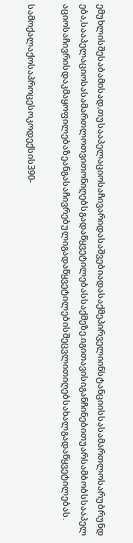ემუხლისშესაბამისად,თუსააპელაციოსაჩივარიდასაშვებიადასაქმეპირველიინსტანციისსასამართლოსარუბრუნდება,სააპელაციოსასამართლოთვითონიღებსგადაწყვეტილებასსაქმეზე.იგითავისიგანჩინებითუარსამბობსსააპელაციოსაჩივრისდაკმაყოფილებაზეანგასაჩივრებულიგადაწყვეტილებისშეცვლითიღებსახალგადაწყვეტილებას.

სამოქალაქოსაპროცესოკოდექსის390-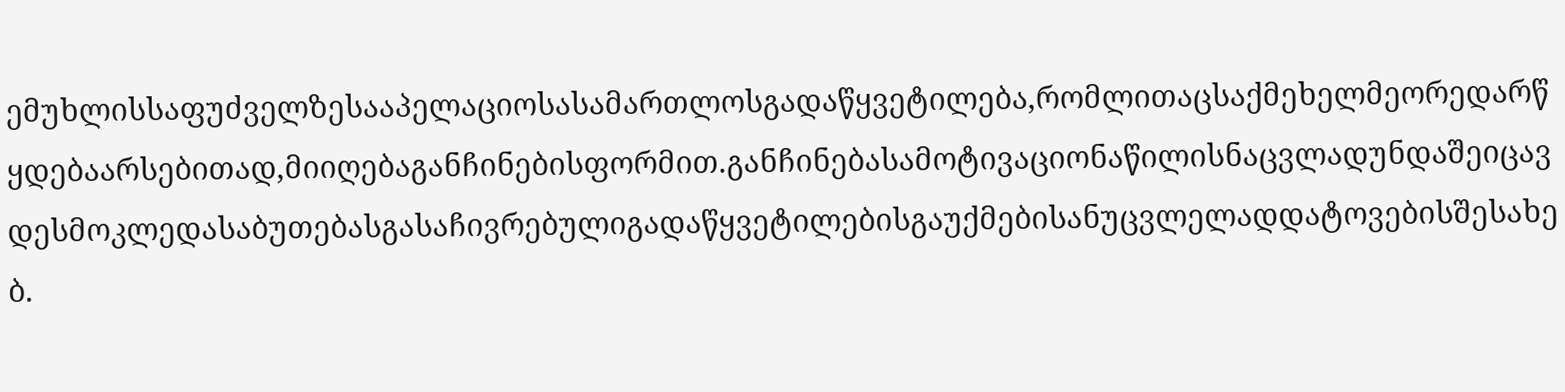ემუხლისსაფუძველზესააპელაციოსასამართლოსგადაწყვეტილება,რომლითაცსაქმეხელმეორედარწყდებაარსებითად,მიიღებაგანჩინებისფორმით.განჩინებასამოტივაციონაწილისნაცვლადუნდაშეიცავდესმოკლედასაბუთებასგასაჩივრებულიგადაწყვეტილებისგაუქმებისანუცვლელადდატოვებისშესახებ.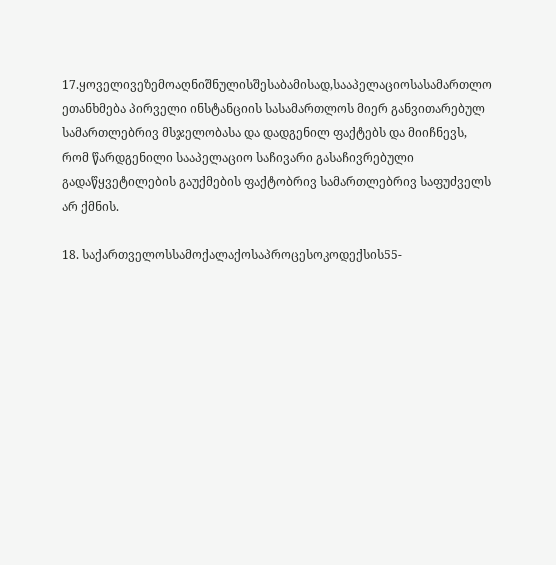17.ყოველივეზემოაღნიშნულისშესაბამისად,სააპელაციოსასამართლო ეთანხმება პირველი ინსტანციის სასამართლოს მიერ განვითარებულ სამართლებრივ მსჯელობასა და დადგენილ ფაქტებს და მიიჩნევს, რომ წარდგენილი სააპელაციო საჩივარი გასაჩივრებული გადაწყვეტილების გაუქმების ფაქტობრივ სამართლებრივ საფუძველს არ ქმნის.

18. საქართველოსსამოქალაქოსაპროცესოკოდექსის55-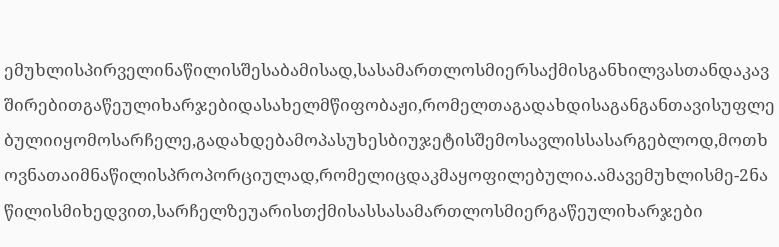ემუხლისპირველინაწილისშესაბამისად,სასამართლოსმიერსაქმისგანხილვასთანდაკავშირებითგაწეულიხარჯებიდასახელმწიფობაჟი,რომელთაგადახდისაგანგანთავისუფლებულიიყომოსარჩელე,გადახდებამოპასუხესბიუჯეტისშემოსავლისსასარგებლოდ,მოთხოვნათაიმნაწილისპროპორციულად,რომელიცდაკმაყოფილებულია.ამავემუხლისმე-2ნაწილისმიხედვით,სარჩელზეუარისთქმისასსასამართლოსმიერგაწეულიხარჯები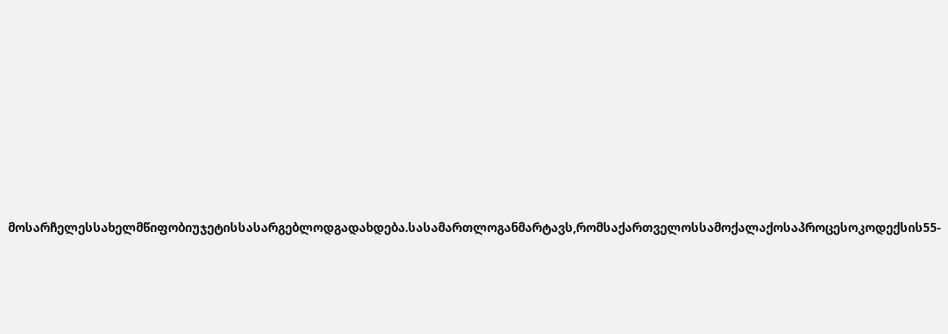მოსარჩელესსახელმწიფობიუჯეტისსასარგებლოდგადახდება.სასამართლოგანმარტავს,რომსაქართველოსსამოქალაქოსაპროცესოკოდექსის55-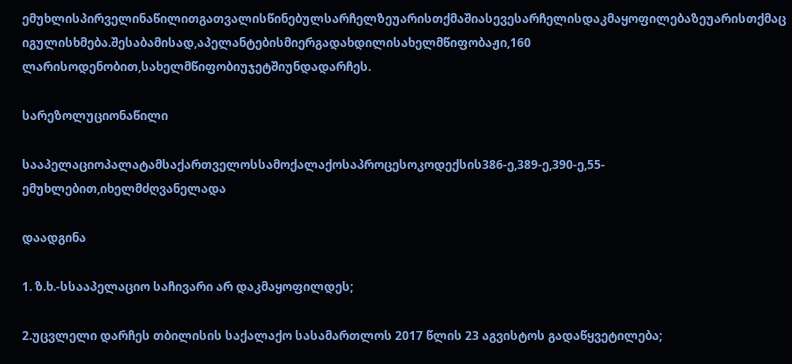ემუხლისპირველინაწილითგათვალისწინებულსარჩელზეუარისთქმაშიასევესარჩელისდაკმაყოფილებაზეუარისთქმაც იგულისხმება.შესაბამისად,აპელანტებისმიერგადახდილისახელმწიფობაჟი,160 ლარისოდენობით,სახელმწიფობიუჯეტშიუნდადარჩეს.

სარეზოლუციონაწილი

სააპელაციოპალატამსაქართველოსსამოქალაქოსაპროცესოკოდექსის386-ე,389-ე,390-ე,55-ემუხლებით,იხელმძღვანელადა

დაადგინა

1. ზ.ხ.-სსააპელაციო საჩივარი არ დაკმაყოფილდეს;

2.უცვლელი დარჩეს თბილისის საქალაქო სასამართლოს 2017 წლის 23 აგვისტოს გადაწყვეტილება;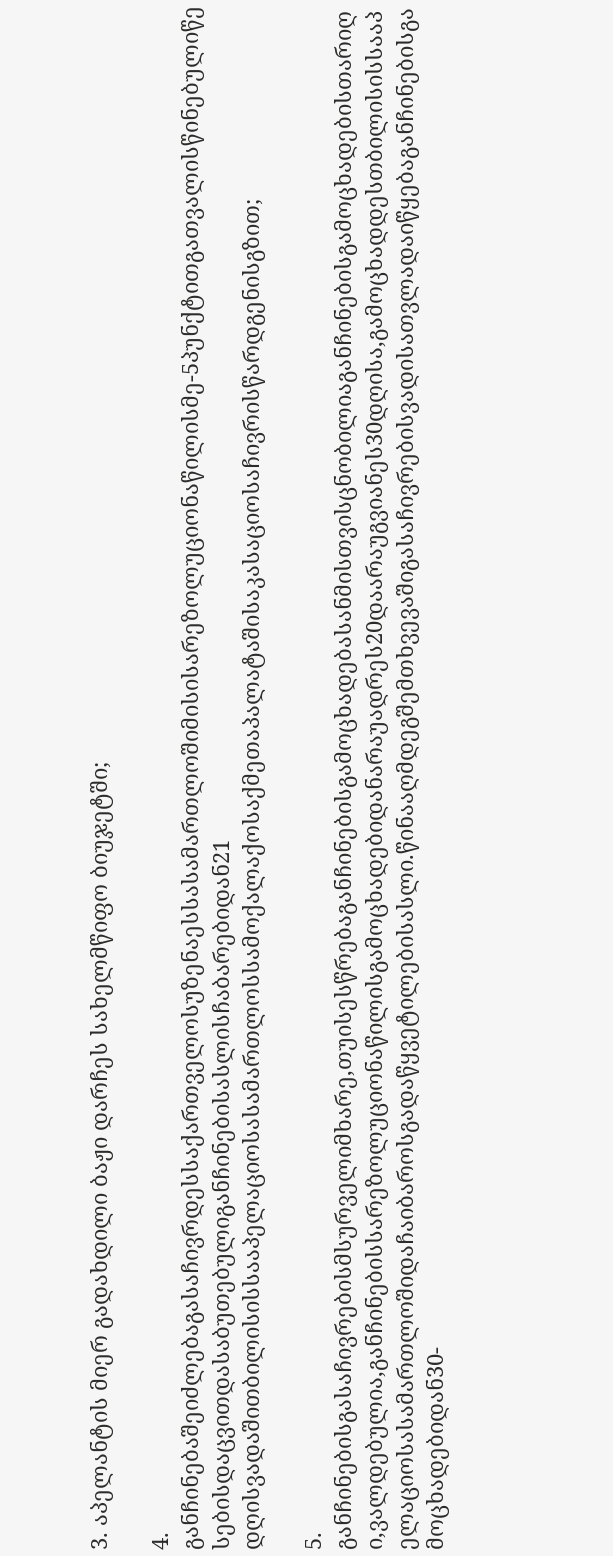3. აპელანტის მიერ გადახდილი ბაჟი დარჩეს სახელმწიფო ბიუჯეტში;

4. განჩინებაშეიძლებაგასაჩივრდესსაქართველოსუზენაესსასამართლოშიმისისარეზოლუციონაწილისმე-5პუნქტითგათვალისწინებულიწესებისდაცვითდასაბუთებულიგანჩინებისასლისჩაბარებიდან21 დღისვადაშითბილისისსააპელაციოსასამართლოსსამოქალაქოსაქმეთაპალატაშისაკასაციოსაჩივრისწარდგენისგზით;

5. განჩინებისგასაჩივრებისმსურველიმხარე,თუისესწრებაგანჩინებისგამოცხადებასანმისთვისცნობილიაგანჩინებისგამოცხადებისთარიღი,ვალდებულია,განჩინებისსარეზოლუციონაწილისგამოცხადებიდანარაუადრეს20დაარაუგვიანეს30დღისა,გამოცხადდესთბილისისსააპელაციოსასამართლოშიდაჩაიბაროსგადაწყვეტილებისასლი.წინააღმდეგშემთხვევაშიგასაჩივრებისვადისათვლადაიწყებაგანჩინებისგამოცხადებიდან30-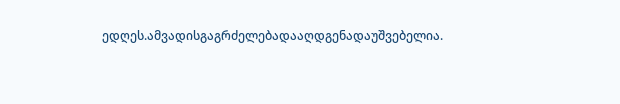ედღეს.ამვადისგაგრძელებადააღდგენადაუშვებელია.